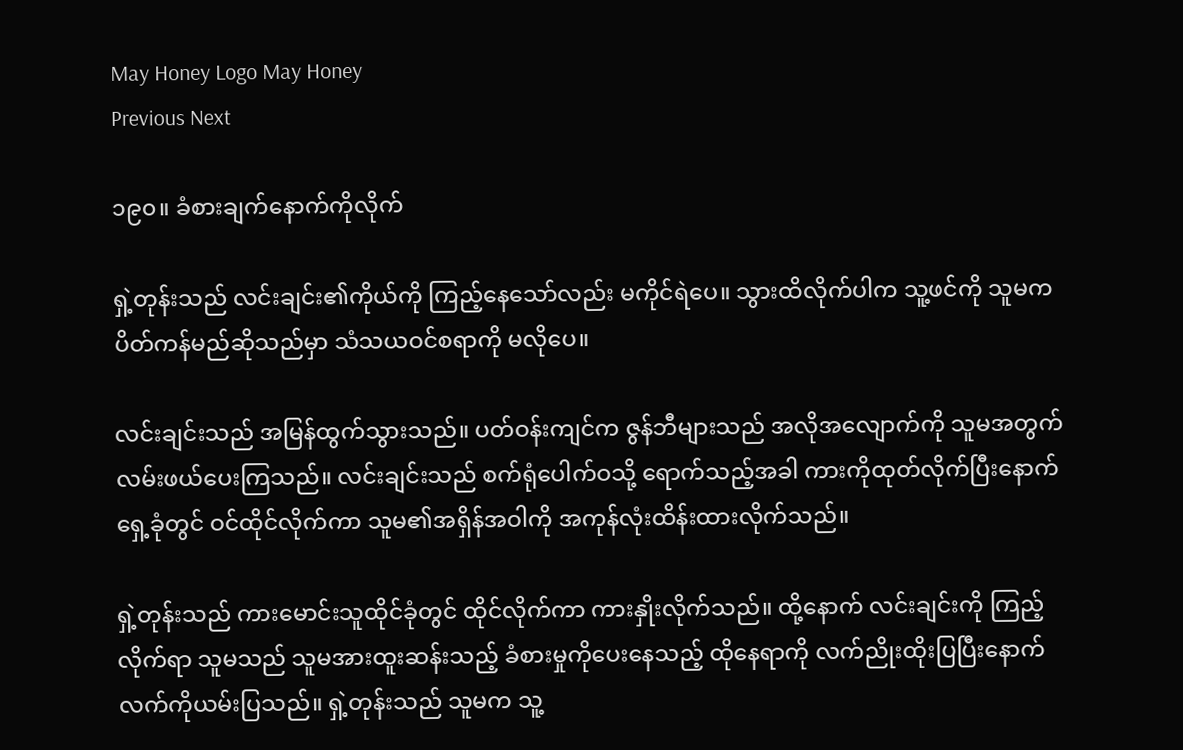May Honey Logo May Honey
Previous Next

၁၉၀။ ခံစားချက်နောက်ကိုလိုက်

ရှဲ့တုန်းသည် လင်းချင်း၏ကိုယ်ကို ကြည့်နေသော်လည်း မကိုင်ရဲပေ။ သွားထိလိုက်ပါက သူ့ဖင်ကို သူမကပိတ်ကန်မည်ဆိုသည်မှာ သံသယဝင်စရာကို မလိုပေ။

လင်းချင်းသည် အမြန်ထွက်သွားသည်။ ပတ်ဝန်းကျင်က ဇွန်ဘီများသည် အလိုအလျောက်ကို သူမအတွက် လမ်းဖယ်ပေးကြသည်။ လင်းချင်းသည် စက်ရုံပေါက်ဝသို့ ရောက်သည့်အခါ ကားကိုထုတ်လိုက်ပြီးနောက် ရှေ့ခုံတွင် ဝင်ထိုင်လိုက်ကာ သူမ၏အရှိန်အဝါကို အကုန်လုံးထိန်းထားလိုက်သည်။

ရှဲ့တုန်းသည် ကားမောင်းသူထိုင်ခုံတွင် ထိုင်လိုက်ကာ ကားနှိုးလိုက်သည်။ ထို့နောက် လင်းချင်းကို ကြည့်လိုက်ရာ သူမသည် သူမအားထူးဆန်းသည့် ခံစားမှုကိုပေးနေသည့် ထိုနေရာကို လက်ညိုးထိုးပြပြီးနောက် လက်ကိုယမ်းပြသည်။ ရှဲ့တုန်းသည် သူမက သူ့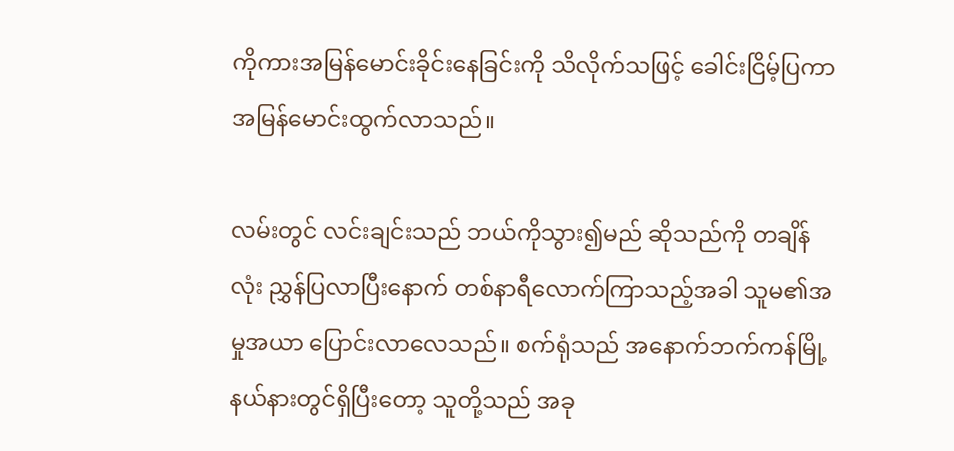ကိုကားအမြန်မောင်းခိုင်းနေခြင်းကို သိလိုက်သဖြင့် ခေါင်းငြိမ့်ပြကာ အမြန်မောင်းထွက်လာသည်။

လမ်းတွင် လင်းချင်းသည် ဘယ်ကိုသွား၍မည် ဆိုသည်ကို တချိန်လုံး ညွှန်ပြလာပြီးနောက် တစ်နာရီလောက်ကြာသည့်အခါ သူမ၏အမှုအယာ ပြောင်းလာလေသည်။ စက်ရုံသည် အနောက်ဘက်ကန်မြို့နယ်နားတွင်ရှိပြီးတော့ သူတို့သည် အခု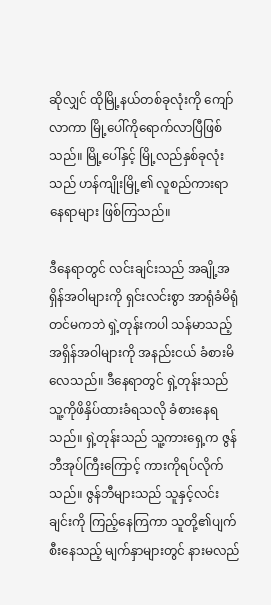ဆိုလျှင် ထိုမြို့နယ်တစ်ခုလုံးကို ကျော်လာကာ မြို့ပေါ်ကိုရောက်လာပြီဖြစ်သည်။ မြို့ပေါ်နှင့် မြို့လည်နှစ်ခုလုံးသည် ဟန်ကျိုးမြို့၏ လူစည်ကားရာနေရာများ ဖြစ်ကြသည်။

ဒီနေရာတွင် လင်းချင်းသည် အချို့အရှိန်အဝါများကို ရှင်းလင်းစွာ အာရုံခံမိရုံတင်မကဘဲ ရှဲ့တုန်းကပါ သန်မာသည့်အရှိန်အဝါများကို အနည်းငယ် ခံစားမိလေသည်။ ဒီနေရာတွင် ရှဲ့တုန်းသည် သူ့ကိုဖိနှိပ်ထားခံရသလို ခံစားနေရသည်။ ရှဲ့တုန်းသည် သူ့ကားရှေ့က ဇွန်ဘီအုပ်ကြီးကြောင့် ကားကိုရပ်လိုက်သည်။ ဇွန်ဘီများသည် သူနှင့်လင်းချင်းကို ကြည့်နေကြကာ သူတို့၏ပျက်စီးနေသည့် မျက်နှာများတွင် နားမလည်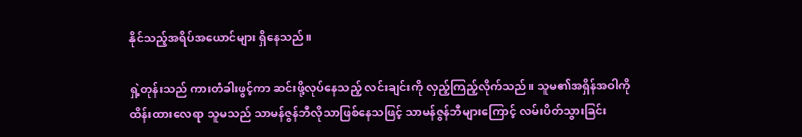နိုင်သည့်အရိပ်အယောင်များ ရှိနေသည်။

ရှဲ့တုန်းသည် ကားတံခါးဖွင့်ကာ ဆင်းဖို့လုပ်နေသည့် လင်းချင်းကို လှည့်ကြည့်လိုက်သည်။ သူမ၏အရှိန်အဝါကိုထိန်းထားလေရာ သူမသည် သာမန်ဇွန်ဘီလိုသာဖြစ်နေသဖြင့် သာမန်ဇွန်ဘီများကြောင့် လမ်းပိတ်သွားခြင်း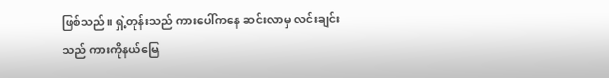ဖြစ်သည်။ ရှဲ့တုန်းသည် ကားပေါ်ကနေ ဆင်းလာမှ လင်းချင်းသည် ကားကိုနယ်မြေ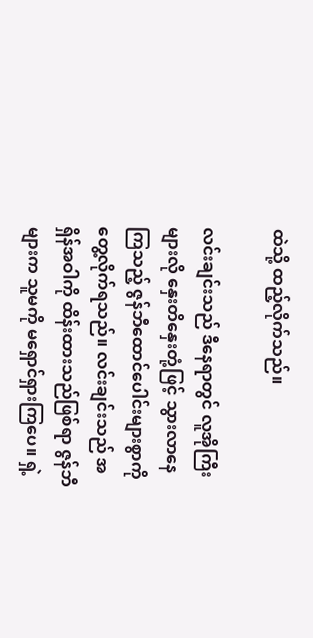ထဲသို့ ထည့်လိုက်သည်။

လင်းချင်းသည် ဒီနေရာတွင် လူအိုကြီးများလို နှေးတိနှေးတုံ့ဖြင့် သွားလာနေကြသည့် ဇွန်ဘီထောင်ပေါင်းများစွာကို တွေ့လိုက်ရသည်။ လင်းချင်းသည် အရှိန်အဝါကို ထိန်းထားသည်ဖြစ်ရာ ဇွန်ဘီများက သူမကို မရှောင်ရှားကြပေ။ ရှဲ့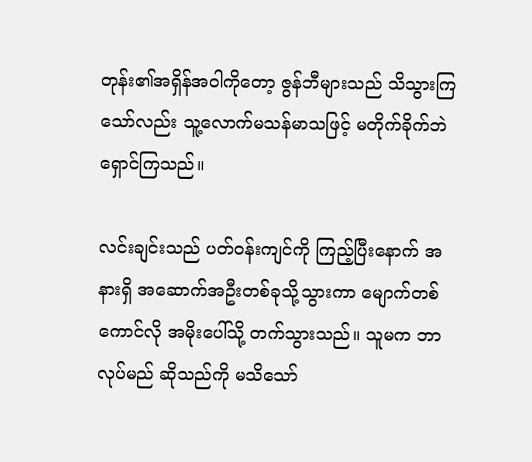တုန်း၏အရှိန်အဝါကိုတော့ ဇွန်ဘီများသည် သိသွားကြသော်လည်း သူ့လောက်မသန်မာသဖြင့် မတိုက်ခိုက်ဘဲ ရှောင်ကြသည်။

လင်းချင်းသည် ပတ်ဝန်းကျင်ကို ကြည့်ပြီးနောက် အနားရှိ အဆောက်အဦးတစ်ခုသို့သွားကာ မျောက်တစ်ကောင်လို အမိုးပေါ်သို့ တက်သွားသည်။ သူမက ဘာလုပ်မည် ဆိုသည်ကို မသိသော်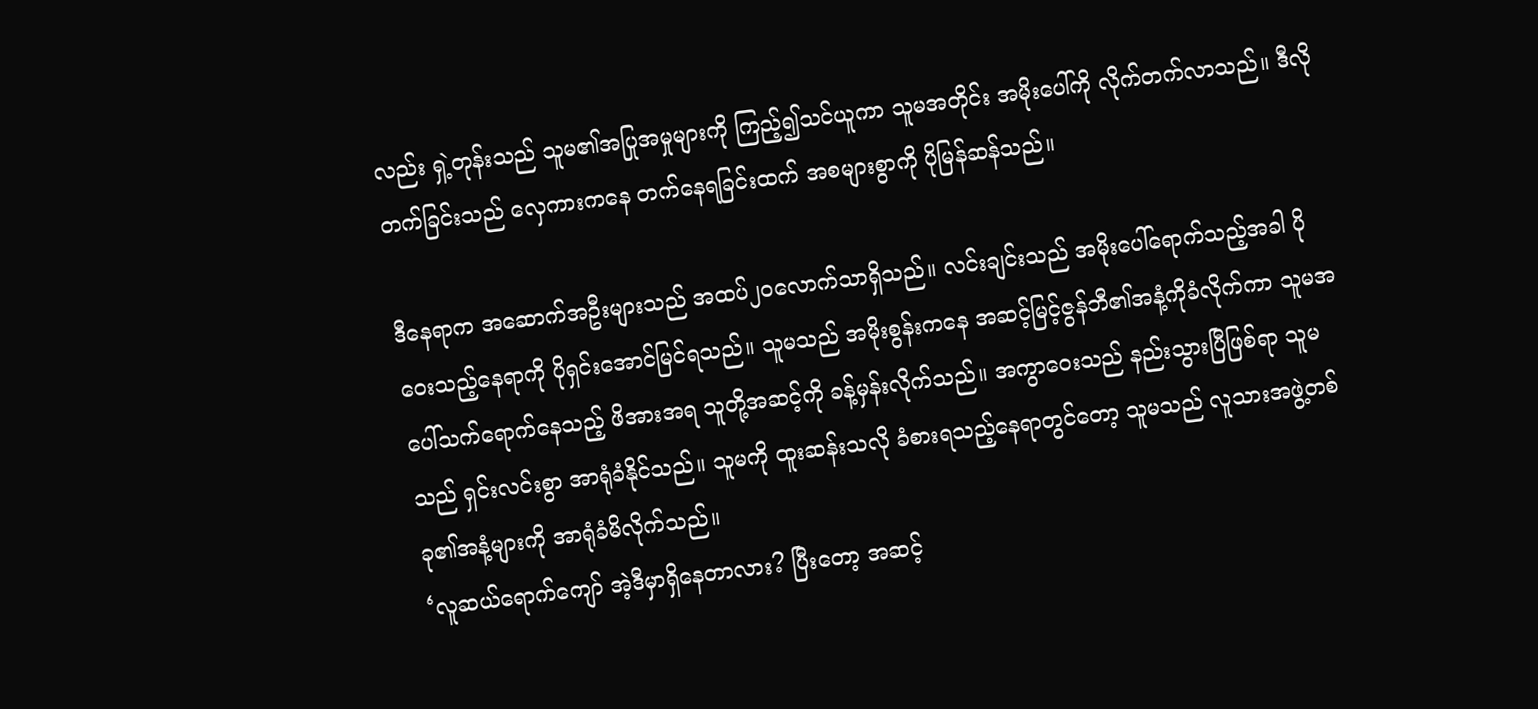လည်း ရှဲ့တုန်းသည် သူမ၏အပြုအမှုများကို ကြည့်၍သင်ယူကာ သူမအတိုင်း အမိုးပေါ်ကို လိုက်တက်လာသည်။ ဒီလိုတက်ခြင်းသည် လှေကားကနေ တက်နေရခြင်းထက် အစများစွာကို ပိုမြန်ဆန်သည်။

ဒီနေရာက အဆောက်အဦးများသည် အထပ်၂၀လောက်သာရှိသည်။ လင်းချင်းသည် အမိုးပေါ်ရောက်သည့်အခါ ပိုဝေးသည့်နေရာကို ပိုရှင်းအောင်မြင်ရသည်။ သူမသည် အမိုးစွန်းကနေ အဆင့်မြင့်ဇွန်ဘီ၏အနံ့ကိုခံလိုက်ကာ သူမအပေါ်သက်ရောက်နေသည့် ဖိအားအရ သူတို့အဆင့်ကို ခန့်မှန်းလိုက်သည်။ အကွာဝေးသည် နည်းသွားပြီဖြစ်ရာ သူမသည် ရှင်းလင်းစွာ အာရုံခံနိုင်သည်။ သူမကို ထူးဆန်းသလို ခံစားရသည့်နေရာတွင်တော့ သူမသည် လူသားအဖွဲ့တစ်ခု၏အနံ့များကို အာရုံခံမိလိုက်သည်။
‘လူဆယ်ရောက်ကျော် အဲ့ဒီမှာရှိနေတာလား? ပြီးတော့ အဆင့်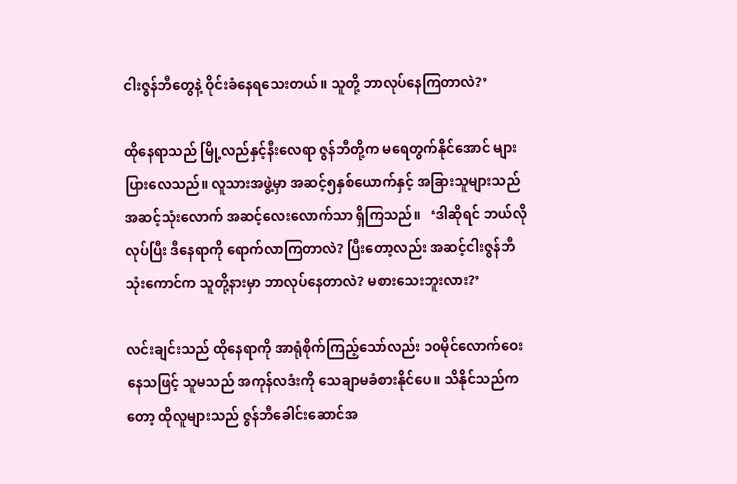ငါးဇွန်ဘီတွေနဲ့ ဝိုင်းခံနေရသေးတယ်။ သူတို့ ဘာလုပ်နေကြတာလဲ?’

ထိုနေရာသည် မြို့လည်နှင့်နီးလေရာ ဇွန်ဘီတို့က မရေတွက်နိုင်အောင် များပြားလေသည်။ လူသားအဖွဲ့မှာ အဆင့်၅နှစ်ယောက်နှင့် အခြားသူများသည် အဆင့်သုံးလောက် အဆင့်လေးလောက်သာ ရှိကြသည်။   ‘ဒါဆိုရင် ဘယ်လိုလုပ်ပြီး ဒီနေရာကို ရောက်လာကြတာလဲ? ပြီးတော့လည်း အဆင့်ငါးဇွန်ဘီသုံးကောင်က သူတို့နားမှာ ဘာလုပ်နေတာလဲ? မစားသေးဘူးလား?’

လင်းချင်းသည် ထိုနေရာကို အာရုံစိုက်ကြည့်သော်လည်း ၁၀မိုင်လောက်ဝေးနေသဖြင့် သူမသည် အကုန်လဒံးကို သေချာမခံစားနိုင်ပေ။ သိနိုင်သည်ကတော့ ထိုလူများသည် ဇွန်ဘီခေါင်းဆောင်အ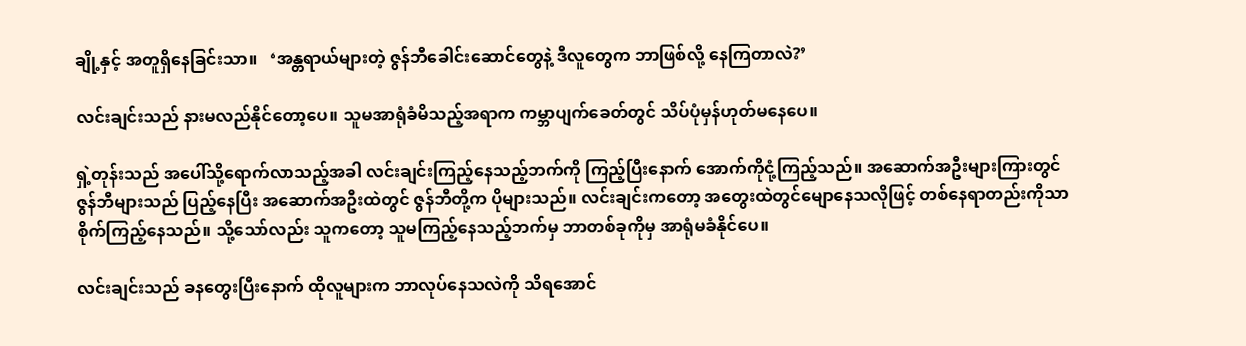ချို့နှင့် အတူရှိနေခြင်းသာ။   ‘အန္တရာယ်များတဲ့ ဇွန်ဘီခေါင်းဆောင်တွေနဲ့ ဒီလူတွေက ဘာဖြစ်လို့ နေကြတာလဲ?’

လင်းချင်းသည် နားမလည်နိုင်တော့ပေ။ သူမအာရုံခံမိသည့်အရာက ကမ္ဘာပျက်ခေတ်တွင် သိပ်ပုံမှန်ဟုတ်မနေပေ။

ရှဲ့တုန်းသည် အပေါ်သို့ရောက်လာသည့်အခါ လင်းချင်းကြည့်နေသည့်ဘက်ကို ကြည့်ပြီးနောက် အောက်ကိုငုံ့ကြည့်သည်။ အဆောက်အဦးများကြားတွင် ဇွန်ဘီများသည် ပြည့်နေပြီး အဆောက်အဦးထဲတွင် ဇွန်ဘီတို့က ပိုများသည်။ လင်းချင်းကတော့ အတွေးထဲတွင်မျောနေသလိုဖြင့် တစ်နေရာတည်းကိုသာ စိုက်ကြည့်နေသည်။ သို့သော်လည်း သူကတော့ သူမကြည့်နေသည့်ဘက်မှ ဘာတစ်ခုကိုမှ အာရုံမခံနိုင်ပေ။

လင်းချင်းသည် ခနတွေးပြီးနောက် ထိုလူများက ဘာလုပ်နေသလဲကို သိရအောင်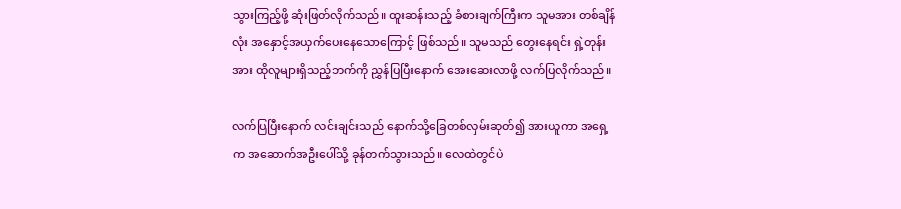သွားကြည့်ဖို့ ဆုံးဖြတ်လိုက်သည်။ ထူးဆန်းသည့် ခံစားချက်ကြီးက သူမအား တစ်ချိန်လုံး အနှောင့်အယှက်ပေးနေသောကြောင့် ဖြစ်သည်။ သူမသည် တွေးနေရင်း ရှဲ့တုန်းအား ထိုလူများရှိသည့်ဘက်ကို ညွှန်ပြပြီးနောက် အေးဆေးလာဖို့ လက်ပြလိုက်သည်။

လက်ပြပြီးနောက် လင်းချင်းသည် နောက်သို့ခြေတစ်လှမ်းဆုတ်၍ အားယူကာ အရှေ့က အဆောက်အဦးပေါ်သို့ ခုန်တက်သွားသည်။ လေထဲတွင်ပဲ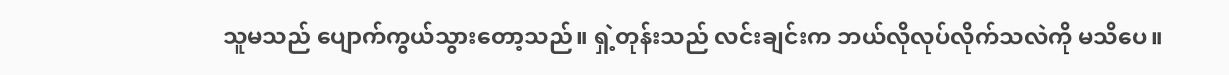သူမသည် ပျောက်ကွယ်သွားတော့သည်။ ရှဲ့တုန်းသည် လင်းချင်းက ဘယ်လိုလုပ်လိုက်သလဲကို မသိပေ။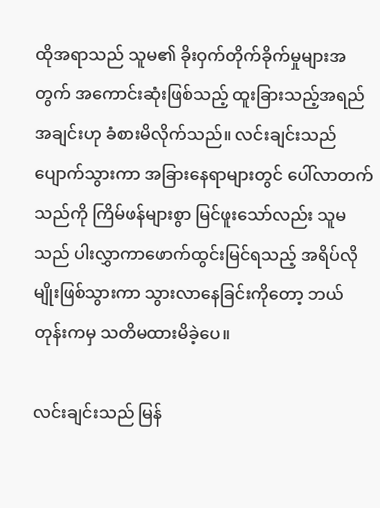ထိုအရာသည် သူမ၏ ခိုးဝှက်တိုက်ခိုက်မှုများအတွက် အကောင်းဆုံးဖြစ်သည့် ထူးခြားသည့်အရည်အချင်းဟု ခံစားမိလိုက်သည်။ လင်းချင်းသည် ပျောက်သွားကာ အခြားနေရာများတွင် ပေါ်လာတက်သည်ကို ကြိမ်ဖန်များစွာ မြင်ဖူးသော်လည်း သူမသည် ပါးလွှာကာဖောက်ထွင်းမြင်ရသည့် အရိပ်လိုမျိုးဖြစ်သွားကာ သွားလာနေခြင်းကိုတော့ ဘယ်တုန်းကမှ သတိမထားမိခဲ့ပေ။

လင်းချင်းသည် မြန်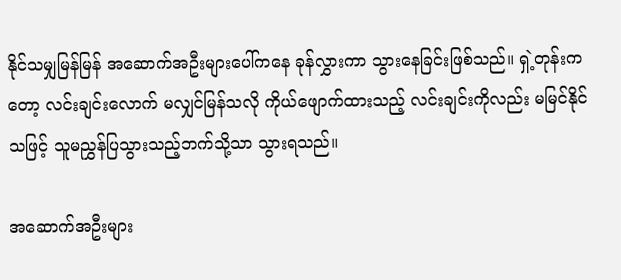နိုင်သမျှမြန်မြန် အဆောက်အဦးများပေါ်ကနေ ခုန်လွှားကာ သွားနေခြင်းဖြစ်သည်။ ရှဲ့တုန်းကတော့ လင်းချင်းလောက် မလျှင်မြန်သလို ကိုယ်ဖျောက်ထားသည့် လင်းချင်းကိုလည်း မမြင်နိုင်သဖြင့် သူမညွှန်ပြသွားသည့်ဘက်သို့သာ သွားရသည်။

အဆောက်အဦးများ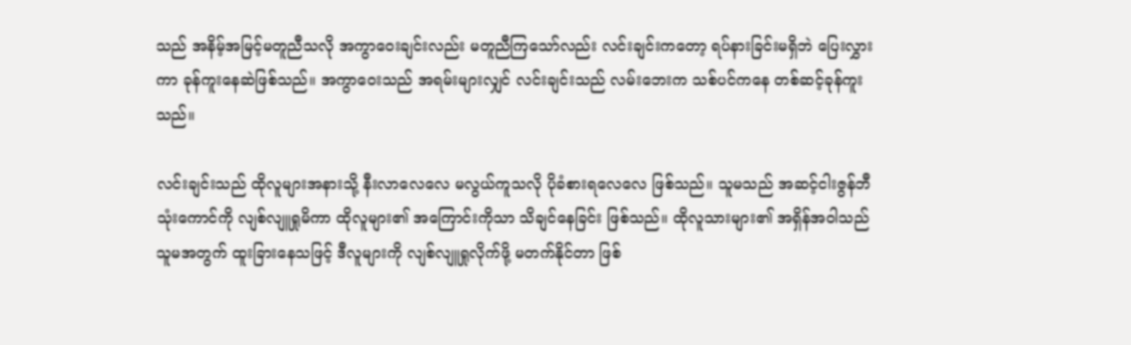သည် အနိမ့်အမြင့်မတူညီသလို အကွာဝေးချင်းလည်း မတူညီကြသော်လည်း လင်းချင်းကတော့ ရပ်နားခြင်းမရှိဘဲ ပြေးလွှားကာ ခုန်ကူးနေဆဲဖြစ်သည်။ အကွာဝေးသည် အရမ်းများလျှင် လင်းချင်းသည် လမ်းဘေးက သစ်ပင်ကနေ တစ်ဆင့်ခုန်ကူးသည်။

လင်းချင်းသည် ထိုလူများအနားသို့ နီးလာလေလေ မလွယ်ကူသလို ပိုခံစားရလေလေ ဖြစ်သည်။ သူမသည် အဆင့်ငါးဇွန်ဘီသုံးကောင်ကို လျစ်လျူရှုမိကာ ထိုလူများ၏ အကြောင်းကိုသာ သိချင်နေခြင်း ဖြစ်သည်။ ထိုလူသားများ၏ အရှိန်အဝါသည် သူမအတွက် ထူးခြားနေသဖြင့် ဒီလူများကို လျစ်လျူရှုလိုက်ဖို့ မတက်နိုင်တာ ဖြစ်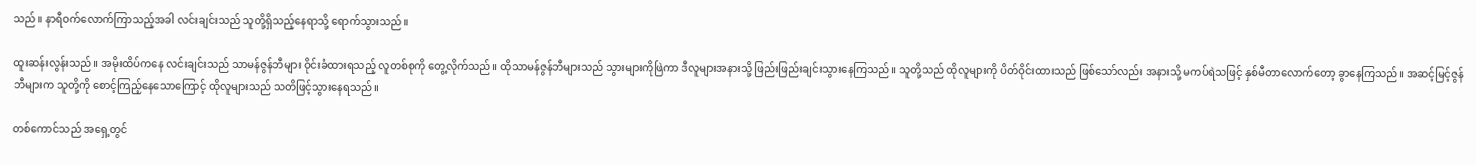သည်။ နာရီဝက်လောက်ကြာသည့်အခါ လင်းချင်းသည် သူတို့ရှိသည့်နေရာသို့ ရောက်သွားသည်။

ထူးဆန်းလွန်းသည်။ အမိုးထိပ်ကနေ လင်းချင်းသည် သာမန်ဇွန်ဘီများ ဝိုင်းခံထားရသည့် လူတစ်စုကို တွေ့လိုက်သည်။ ထိုသာမန်ဇွန်ဘီများသည် သွားများကိုဖြဲကာ ဒီလူများအနားသို့ ဖြည်းဖြည်းချင်းသွားနေကြသည်။ သူတို့သည် ထိုလူများကို ပိတ်ဝိုင်းထားသည် ဖြစ်သော်လည်း အနားသို့ မကပ်ရဲသဖြင့် နှစ်မီတာလောက်တော့ ခွာနေကြသည်။ အဆင့်မြင့်ဇွန်ဘီများက သူတို့ကို စောင့်ကြည့်နေသောကြောင့် ထိုလူများသည် သတိဖြင့်သွားနေရသည်။

တစ်ကောင်သည် အရှေ့တွင်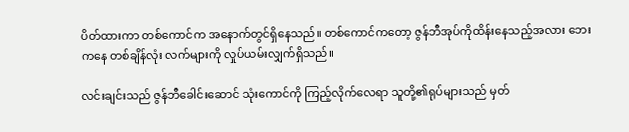ပိတ်ထားကာ တစ်ကောင်က အနောက်တွင်ရှိနေသည်။ တစ်ကောင်ကတော့ ဇွန်ဘီအုပ်ကိုထိန်းနေသည့်အလား ဘေးကနေ တစ်ချိန်လုံး လက်များကို လှုပ်ယမ်းလျှက်ရှိသည်။

လင်းချင်းသည် ဇွန်ဘီခေါင်းဆောင် သုံးကောင်ကို ကြည့်လိုက်လေရာ သူတို့၏ရုပ်များသည် မှတ်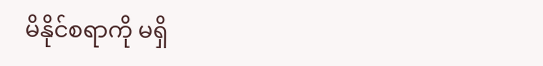မိနိုင်စရာကို မရှိ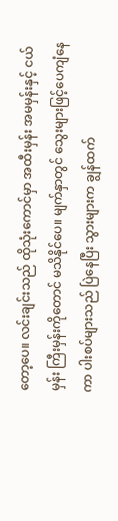တော့ပေ။ လင်းချင်းသည် ထိုသုံးကောင်မှာ အထီးမှန်း အမမှန်းနှင့် ငယ်မှန်း ကြီးမှန်းကိုတောင် မသိနိုင်ပေ။ မျက်နှာတွင် သွေးများဖြင့်ပေကျံနေကာ ပါးစပ်များသည် ပြဲနေပြီး သွားများက ချွန်ထက်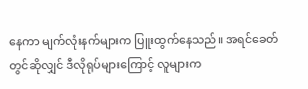နေကာ မျက်လုံးနက်များက ပြူးထွက်နေသည်။ အရင်ခေတ်တွင်ဆိုလျှင် ဒီလိုရုပ်များကြောင့် လူများက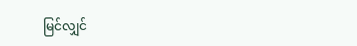မြင်လျှင်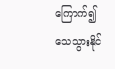ကြောက်၍သေသွားနိုင်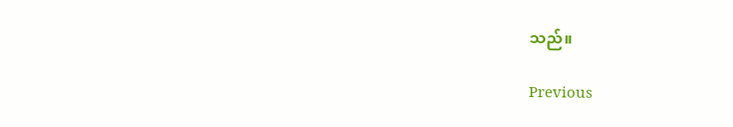သည်။

Previous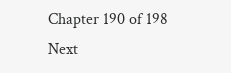Chapter 190 of 198 Next